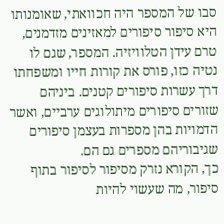סבו של המספר היה חכוואתי, שאומנותו היא סיפור סיפורים למאזינים מזדמנים, טרם עידן הטלוויזיה. המספר, שגם לו נטיה כזו, פורס את קורות חייו ומשפחתו דרך עשרות סיפורים קטנים. ביניהם שזורים סיפורים מיתולוגים ערביים, ואשר הדמויות בהן מספרות בעצמן סיפורים שגיבוריהם מספרים גם הם.
כך, הקורא נזרק מסיפור לסיפור בתוף סיפור, מה שעשוי להיות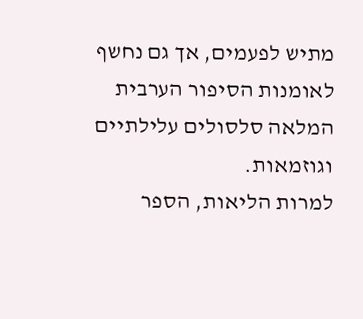מתיש לפעמים, אך גם נחשף לאומנות הסיפור הערבית המלאה סלסולים עלילתיים וגוזמאות.
למרות הליאות, הספר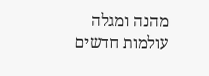מהנה ומגלה עולמות חדשים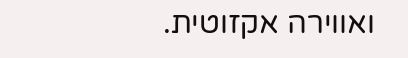ואווירה אקזוטית.